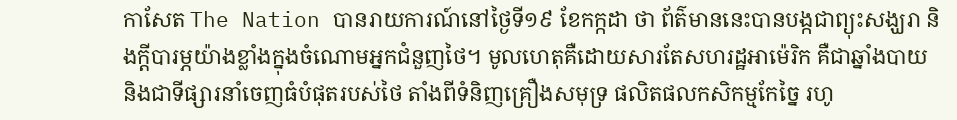កាសែត The Nation បានរាយការណ៍នៅថ្ងៃទី១៩ ខែកក្កដា ថា ព័ត៌មាននេះបានបង្កជាព្យុះសង្ឃរា និងក្តីបារម្ភយ៉ាងខ្លាំងក្នុងចំណោមអ្នកជំនួញថៃ។ មូលហេតុគឺដោយសារតែសហរដ្ឋអាម៉េរិក គឺជាឆ្នាំងបាយ និងជាទីផ្សារនាំចេញធំបំផុតរបស់ថៃ តាំងពីទំនិញគ្រឿងសមុទ្រ ផលិតផលកសិកម្មកែច្នៃ រហូ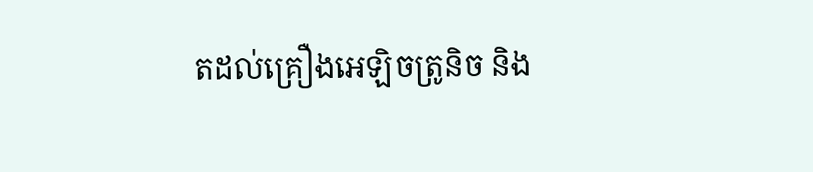តដល់គ្រឿងអេឡិចត្រូនិច និង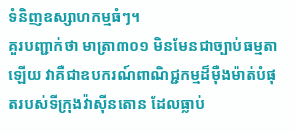ទំនិញឧស្សាហកម្មធំៗ។
គួរបញ្ជាក់ថា មាត្រា៣០១ មិនមែនជាច្បាប់ធម្មតាឡើយ វាគឺជាឧបករណ៍ពាណិជ្ជកម្មដ៏ម៉ឺងម៉ាត់បំផុតរបស់ទីក្រុងវ៉ាស៊ីនតោន ដែលធ្លាប់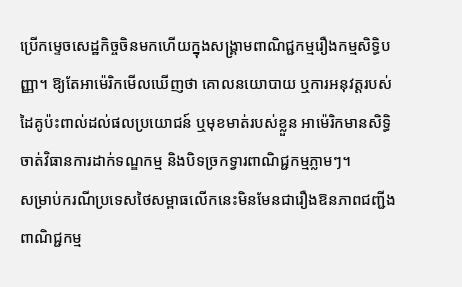ប្រើកម្ទេចសេដ្ឋកិច្ចចិនមកហើយក្នុងសង្គ្រាមពាណិជ្ជកម្មរឿងកម្មសិទ្ធិបញ្ញា។ ឱ្យតែអាម៉េរិកមើលឃើញថា គោលនយោបាយ ឬការអនុវត្តរបស់ដៃគូប៉ះពាល់ដល់ផលប្រយោជន៍ ឬមុខមាត់របស់ខ្លួន អាម៉េរិកមានសិទ្ធិចាត់វិធានការដាក់ទណ្ឌកម្ម និងបិទច្រកទ្វារពាណិជ្ជកម្មភ្លាមៗ។
សម្រាប់ករណីប្រទេសថៃសម្ពាធលើកនេះមិនមែនជារឿងឱនភាពជញ្ជីងពាណិជ្ជកម្ម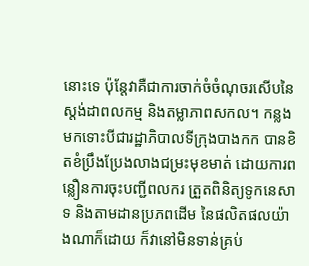នោះទេ ប៉ុន្តែវាគឺជាការចាក់ចំចំណុចរសើបនៃស្តង់ដាពលកម្ម និងតម្លាភាពសកល។ កន្លងមកទោះបីជារដ្ឋាភិបាលទីក្រុងបាងកក បានខិតខំប្រឹងប្រែងលាងជម្រះមុខមាត់ ដោយការពន្លឿនការចុះបញ្ជីពលករ ត្រួតពិនិត្យទូកនេសាទ និងតាមដានប្រភពដើម នៃផលិតផលយ៉ាងណាក៏ដោយ ក៏វានៅមិនទាន់គ្រប់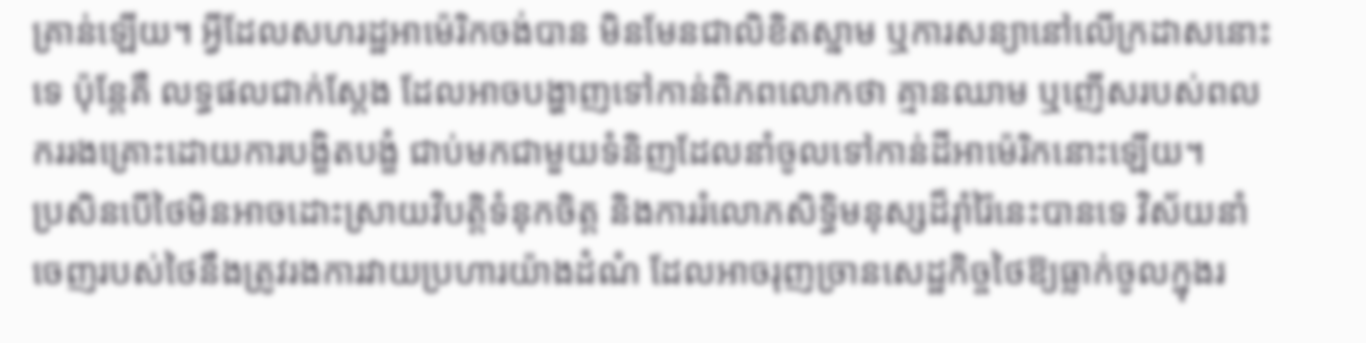គ្រាន់ឡើយ។ អ្វីដែលសហរដ្ឋអាម៉េរិកចង់បាន មិនមែនជាលិខិតស្នាម ឬការសន្យានៅលើក្រដាសនោះទេ ប៉ុន្តែគឺ លទ្ធផលជាក់ស្តែង ដែលអាចបង្ហាញទៅកាន់ពិភពលោកថា គ្មានឈាម ឬញើសរបស់ពលកររងគ្រោះដោយការបង្ខិតបង្ខំ ជាប់មកជាមួយទំនិញដែលនាំចូលទៅកាន់ដីអាម៉េរិកនោះឡើយ។
ប្រសិនបើថៃមិនអាចដោះស្រាយវិបត្តិទំនុកចិត្ត និងការរំលោភសិទ្ធិមនុស្សដ៏រ៉ាំរ៉ៃនេះបានទេ វិស័យនាំចេញរបស់ថៃនឹងត្រូវរងការវាយប្រហារយ៉ាងដំណំ ដែលអាចរុញច្រានសេដ្ឋកិច្ចថៃឱ្យធ្លាក់ចូលក្នុងរ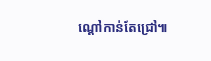ណ្តៅកាន់តែជ្រៅ៕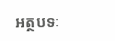អត្ថបទៈ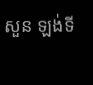សួន ឡង់ទី